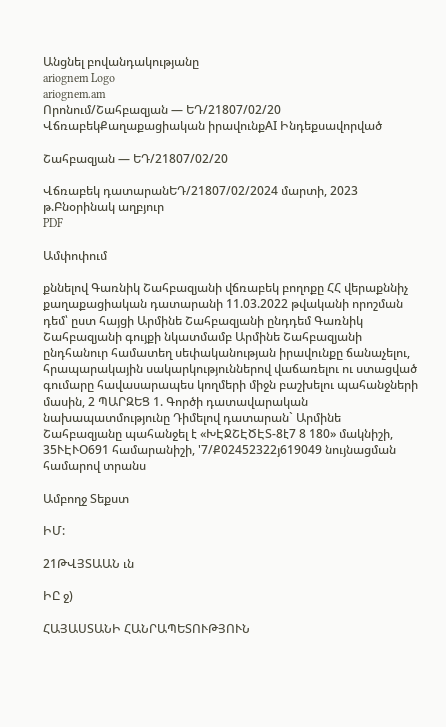Անցնել բովանդակությանը
ariognem Logo
ariognem.am
Որոնում/Շահբազյան — ԵԴ/21807/02/20
ՎճռաբեկՔաղաքացիական իրավունքAI Ինդեքսավորված

Շահբազյան — ԵԴ/21807/02/20

Վճռաբեկ դատարանԵԴ/21807/02/2024 մարտի, 2023 թ.Բնօրինակ աղբյուր
PDF

Ամփոփում

քննելով Գառնիկ Շահբազյանի վճռաբեկ բողոքը ՀՀ վերաքննիչ քաղաքացիական դատարանի 11.03.2022 թվականի որոշման դեմ՝ ըստ հայցի Արմինե Շահբազյանի ընդդեմ Գառնիկ Շահբազյանի գույքի նկատմամբ Արմինե Շահբազյանի ընդհանուր համատեղ սեփականության իրավունքը ճանաչելու, հրապարակային սակարկություններով վաճառելու ու ստացված գումարը հավասարապես կողմերի միջն բաշխելու պահանջների մասին, 2 ՊԱՐԶԵՑ 1. Գործի դատավարական նախապատմությունը Դիմելով դատարան` Արմինե Շահբազյանը պահանջել է «ԽԷՋՇԷԾԷՏ-8է7 8 180» մակնիշի, 35ՒԷՒՕ691 համարանիշի, '7/Ք02452322յ619049 նույնացման համարով տրանս

Ամբողջ Տեքստ

ԻՄ:

21ԹՎՅՏԱԱՆ ւն

ԻԸ ջ)

ՀԱՅԱՍՏԱՆԻ ՀԱՆՐԱՊԵՏՈՒԹՅՈՒՆ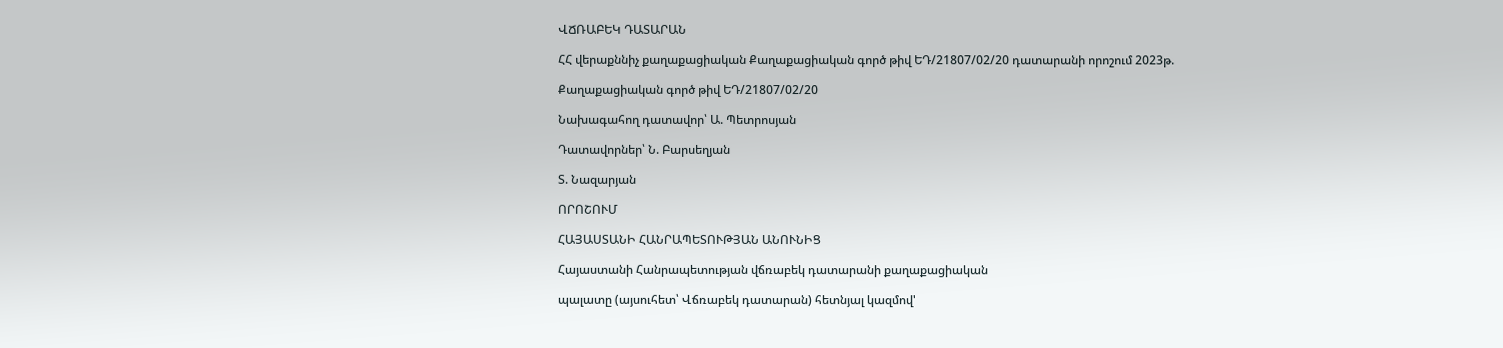ՎՃՌԱԲԵԿ ԴԱՏԱՐԱՆ

ՀՀ վերաքննիչ քաղաքացիական Քաղաքացիական գործ թիվ ԵԴ/21807/02/20 դատարանի որոշում 2023թ.

Քաղաքացիական գործ թիվ ԵԴ/21807/02/20

Նախագահող դատավոր՝ Ա. Պետրոսյան

Դատավորներ՝ Ն. Բարսեղյան

Տ. Նազարյան

ՈՐՈՇՈՒՄ

ՀԱՅԱՍՏԱՆԻ ՀԱՆՐԱՊԵՏՈՒԹՅԱՆ ԱՆՈՒՆԻՑ

Հայաստանի Հանրապետության վճռաբեկ դատարանի քաղաքացիական

պալատը (այսուհետ՝ Վճռաբեկ դատարան) հետնյալ կազմով'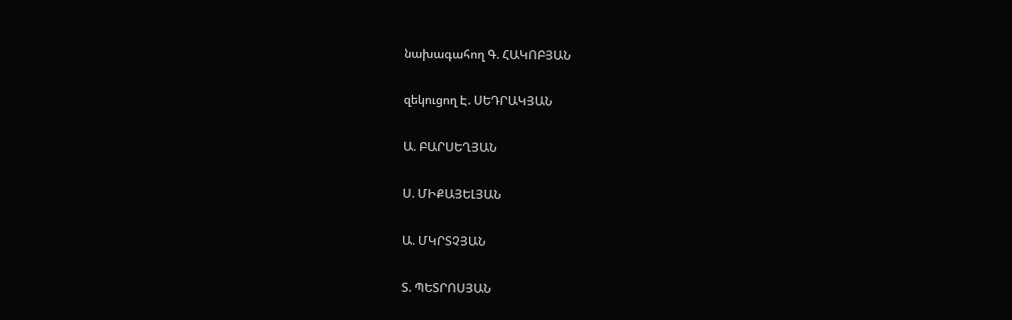նախագահող Գ. ՀԱԿՈԲՅԱՆ

զեկուցող Է. ՍԵԴՐԱԿՅԱՆ

Ա. ԲԱՐՍԵՂՅԱՆ

Ս. ՄԻՔԱՅԵԼՅԱՆ

Ա. ՄԿՐՏՉՅԱՆ

Տ. ՊԵՏՐՈՍՅԱՆ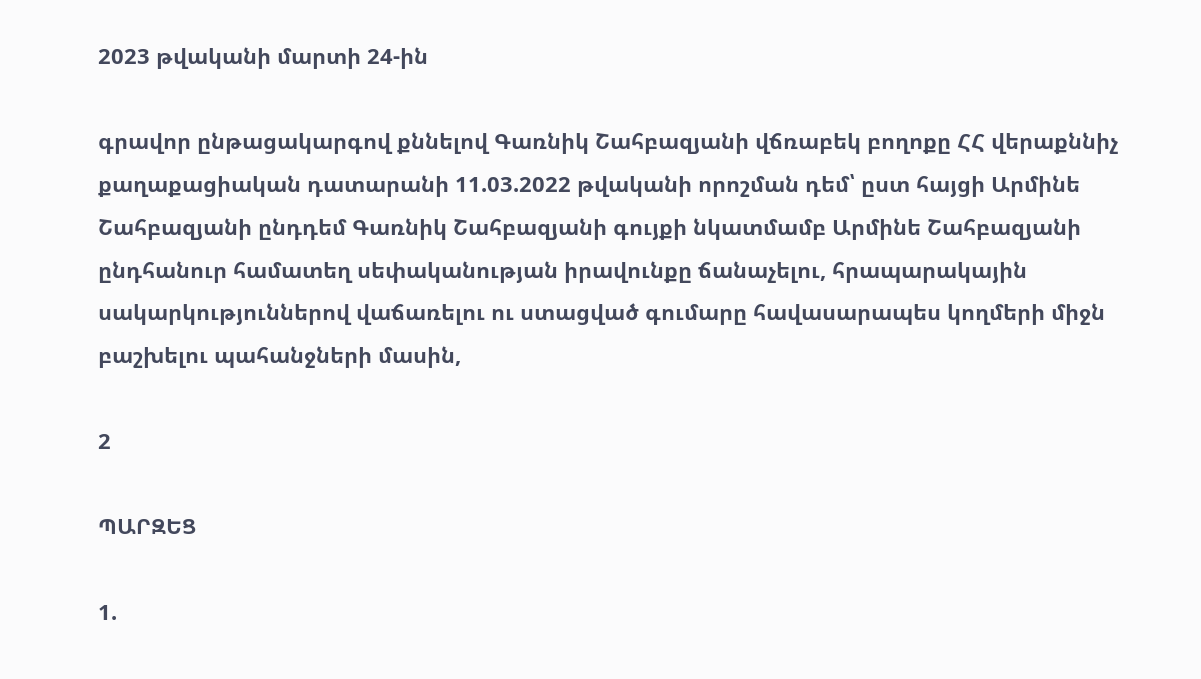2023 թվականի մարտի 24-ին

գրավոր ընթացակարգով քննելով Գառնիկ Շահբազյանի վճռաբեկ բողոքը ՀՀ վերաքննիչ քաղաքացիական դատարանի 11.03.2022 թվականի որոշման դեմ՝ ըստ հայցի Արմինե Շահբազյանի ընդդեմ Գառնիկ Շահբազյանի գույքի նկատմամբ Արմինե Շահբազյանի ընդհանուր համատեղ սեփականության իրավունքը ճանաչելու, հրապարակային սակարկություններով վաճառելու ու ստացված գումարը հավասարապես կողմերի միջն բաշխելու պահանջների մասին,

2

ՊԱՐԶԵՑ

1.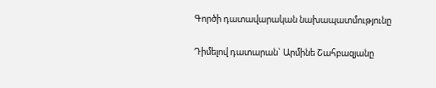Գործի դատավարական նախապատմությունը

Դիմելով դատարան` Արմինե Շահբազյանը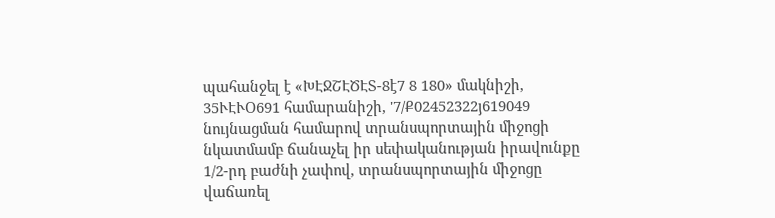պահանջել է «ԽԷՋՇԷԾԷՏ-8է7 8 180» մակնիշի, 35ՒԷՒՕ691 համարանիշի, '7/Ք02452322յ619049 նույնացման համարով տրանսպորտային միջոցի նկատմամբ ճանաչել իր սեփականության իրավունքը 1/2-րդ բաժնի չափով, տրանսպորտային միջոցը վաճառել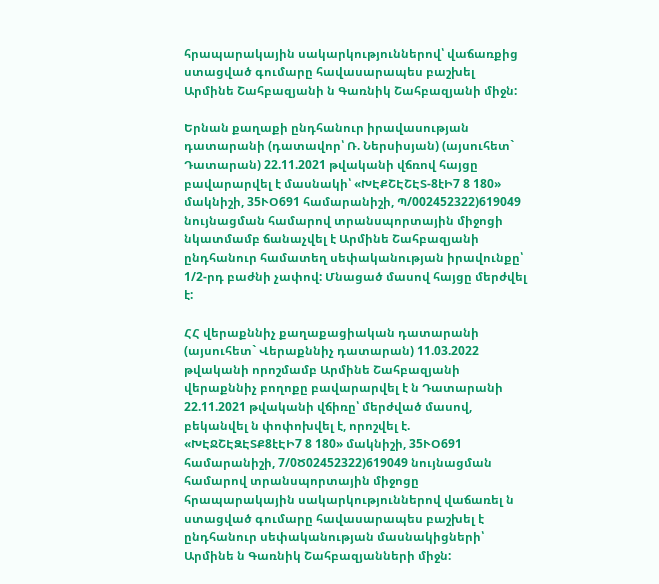հրապարակային սակարկություններով՝ վաճառքից ստացված գումարը հավասարապես բաշխել Արմինե Շահբազյանի ն Գառնիկ Շահբազյանի միջն:

Երնան քաղաքի ընդհանուր իրավասության դատարանի (դատավոր՝ Ռ. Ներսիսյան) (այսուհետ` Դատարան) 22.11.2021 թվականի վճռով հայցը բավարարվել է մասնակի՝ «ԽԷՔՇԷՇԷՏ-8էԻ7 8 180» մակնիշի, 35ՒՕ691 համարանիշի, Պ/002452322)619049 նույնացման համարով տրանսպորտային միջոցի նկատմամբ ճանաչվել է Արմինե Շահբազյանի ընդհանուր համատեղ սեփականության իրավունքը՝ 1/2-րդ բաժնի չափով: Մնացած մասով հայցը մերժվել է:

ՀՀ վերաքննիչ քաղաքացիական դատարանի (այսուհետ` Վերաքննիչ դատարան) 11.03.2022 թվականի որոշմամբ Արմինե Շահբազյանի վերաքննիչ բողոքը բավարարվել է ն Դատարանի 22.11.2021 թվականի վճիռը՝ մերժված մասով, բեկանվել ն փոփոխվել է, որոշվել է. «ԽԷՋՇԷԶԷՏՔ8էԷԻ7 8 180» մակնիշի, 35ՒՕ691 համարանիշի, 7/0Ծ02452322)619049 նույնացման համարով տրանսպորտային միջոցը հրապարակային սակարկություններով վաճառել ն ստացված գումարը հավասարապես բաշխել է ընդհանուր սեփականության մասնակիցների՝ Արմինե ն Գառնիկ Շահբազյանների միջն: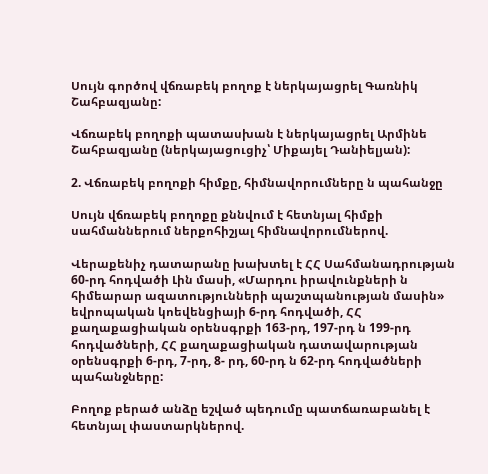Սույն գործով վճռաբեկ բողոք է ներկայացրել Գառնիկ Շահբազյանը:

Վճռաբեկ բողոքի պատասխան է ներկայացրել Արմինե Շահբազյանը (ներկայացուցիչ՝ Միքայել Դանիելյան):

2. Վճռաբեկ բողոքի հիմքը, հիմնավորումները ն պահանջը

Սույն վճռաբեկ բողոքը քննվում է հետնյալ հիմքի սահմաններում ներքոհիշյալ հիմնավորումներով.

Վերաքենիչ դատարանը խախտել է ՀՀ Սահմանադրության 60-րդ հոդվածի Լին մասի, «Մարդու իրավունքների ն հիմեարար ազատությունների պաշտպանության մասին» եվրոպական կոեվենցիայի 6-րդ հոդվածի, ՀՀ քաղաքացիական օրենսգրքի 163-րդ, 197-րդ ն 199-րդ հոդվածների, ՀՀ քաղաքացիական դատավարության օրենսգրքի 6-րդ, 7-րդ, 8- րդ, 60-րդ ն 62-րդ հոդվածների պահանջները:

Բողոք բերած անձը եշված պեդումը պատճառաբանել է հետնյալ փաստարկներով.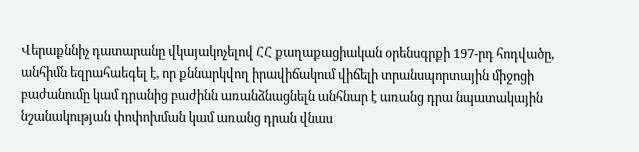Վերաքննիչ դատարանը վկայակոչելով ՀՀ քաղաքացիական օրենսգրքի 197-րդ հոդվածը, անհիմն եզրահաեգել է, որ քննարկվող իրավիճակում վիճելի տրանսպորտային միջոցի բաժանումը կամ դրանից բաժինն առանձնացնելն անհնար է առանց դրա նպատակային նշանակության փոփոխման կամ առանց դրան վնաս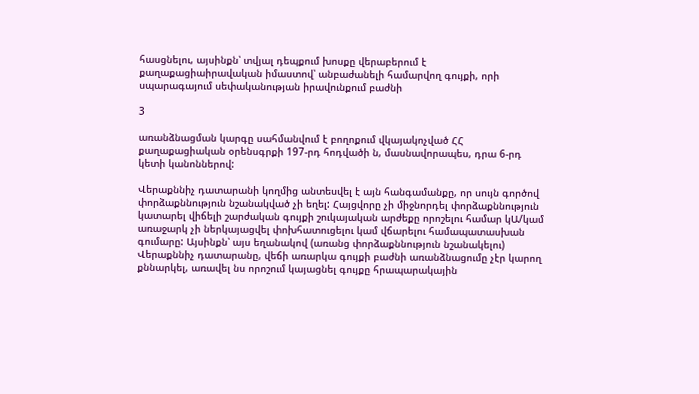հասցնելու, այսինքն՝ տվյալ դեպքում խոսքը վերաբերում է քաղաքացիաիրավական իմաստով՝ անբաժանելի համարվող գույքի, որի սպարագայում սեփականության իրավունքում բաժնի

3

առանձնացման կարգը սահմանվում է բողոքում վկայակոչված ՀՀ քաղաքացիական օրենսգրքի 197-րդ հոդվածի ն, մասնավորապես, դրա 6-րդ կետի կանոններով:

Վերաքննիչ դատարանի կողմից անտեսվել է այն հանգամանքը, որ սույն գործով փորձաքննություն նշանակված չի եղել: Հայցվորը չի միջնորդել փորձաքննություն կատարել վիճելի շարժական գույքի շուկայական արժեքը որոշելու համար կԱ/կամ առաջարկ չի ներկայացվել փոխհատուցելու կամ վճարելու համապատասխան գումարը: Այսինքն՝ այս եղանակով (առանց փորձաքննություն նշանակելու) Վերաքննիչ դատարանը, վեճի առարկա գույքի բաժնի առանձնացումը չէր կարող քննարկել, առավել նս որոշում կայացնել գույքը հրապարակային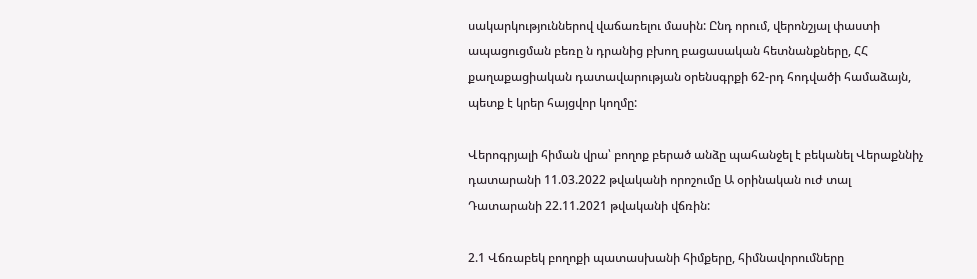սակարկություններով վաճառելու մասին: Ընդ որում, վերոնշյալ փաստի ապացուցման բեռը ն դրանից բխող բացասական հետնանքները, ՀՀ քաղաքացիական դատավարության օրենսգրքի 62-րդ հոդվածի համաձայն, պետք է կրեր հայցվոր կողմը:

Վերոգրյալի հիման վրա՝ բողոք բերած անձը պահանջել է բեկանել Վերաքննիչ դատարանի 11.03.2022 թվականի որոշումը Ա օրինական ուժ տալ Դատարանի 22.11.2021 թվականի վճռին:

2.1 Վճռաբեկ բողոքի պատասխանի հիմքերը, հիմնավորումները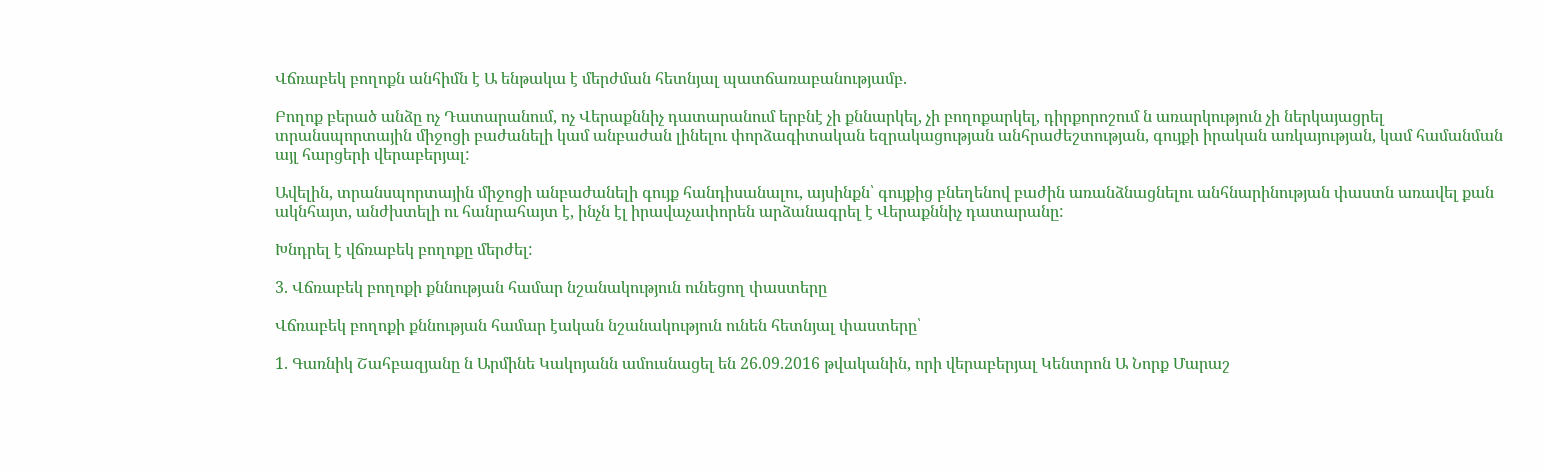Վճռաբեկ բողոքն անհիմն է Ա ենթակա է մերժման հետնյալ պատճառաբանությամբ.

Բողոք բերած անձը ոչ Դատարանում, ոչ Վերաքննիչ դատարանում երբնէ չի քննարկել, չի բողոքարկել, դիրքորոշում ն առարկություն չի ներկայացրել տրանսպորտային միջոցի բաժանելի կամ անբաժան լինելու փորձագիտական եզրակացության անհրաժեշտության, գույքի իրական առկայության, կամ համանման այլ հարցերի վերաբերյալ:

Ավելին, տրանսպորտային միջոցի անբաժանելի գույք հանդիսանալու, այսինքն՝ գույքից բնեղենով բաժին առանձնացնելու անհնարինության փաստն առավել քան ակնհայտ, անժխտելի ու հանրահայտ է, ինչն էլ իրավաչափորեն արձանագրել է Վերաքննիչ դատարանը:

Խնդրել է վճռաբեկ բողոքը մերժել:

3. Վճռաբեկ բողոքի քննության համար նշանակություն ունեցող փաստերը

Վճռաբեկ բողոքի քննության համար էական նշանակություն ունեն հետնյալ փաստերը՝

1. Գառնիկ Շահբազյանը ն Արմինե Կակոյանն ամուսնացել են 26.09.2016 թվականին, որի վերաբերյալ Կենտրոն Ա Նորք Մարաշ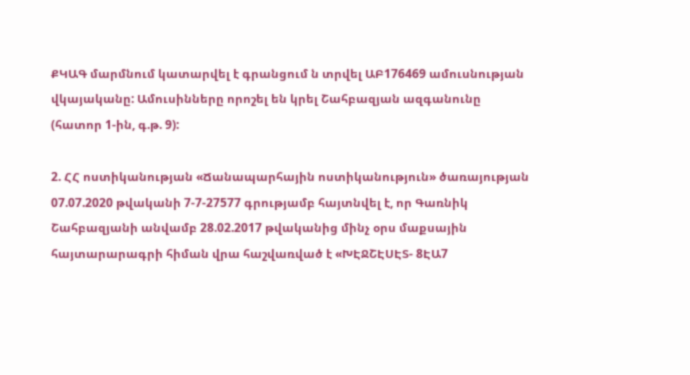ՔԿԱԳ մարմնում կատարվել է գրանցում ն տրվել ԱԲ176469 ամուսնության վկայականը: Ամուսինները որոշել են կրել Շահբազյան ազգանունը (հատոր 1-ին, գ.թ. 9):

2. ՀՀ ոստիկանության «Ճանապարհային ոստիկանություն» ծառայության 07.07.2020 թվականի 7-7-27577 գրությամբ հայտնվել է, որ Գառնիկ Շահբազյանի անվամբ 28.02.2017 թվականից մինչ օրս մաքսային հայտարարագրի հիման վրա հաշվառված է «ԽԷՋՇԷՍԷՏ- 8ԷԱ7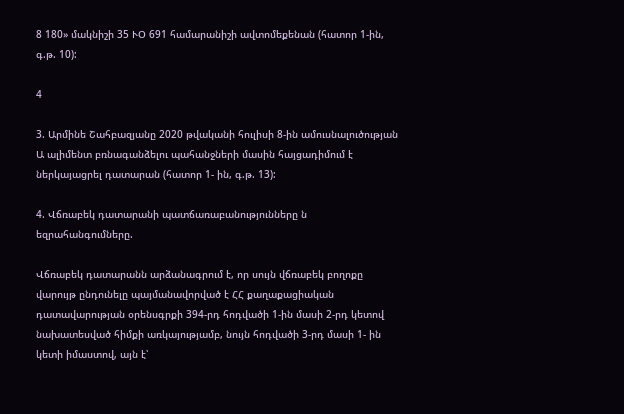8 180» մակնիշի 35 ՒՕ 691 համարանիշի ավտոմեքենան (հատոր 1-ին, գ.թ. 10):

4

3. Արմինե Շահբազյանը 2020 թվականի հուլիսի 8-ին ամուսնալուծության Ա ալիմենտ բռնագանձելու պահանջների մասին հայցադիմում է ներկայացրել դատարան (հատոր 1- ին, գ.թ. 13):

4. Վճռաբեկ դատարանի պատճառաբանությունները ն եզրահանգումները.

Վճռաբեկ դատարանն արձանագրում է, որ սույն վճռաբեկ բողոքը վարույթ ընդունելը պայմանավորված է ՀՀ քաղաքացիական դատավարության օրենսգրքի 394-րդ հոդվածի 1-ին մասի 2-րդ կետով նախատեսված հիմքի առկայությամբ, նույն հոդվածի 3-րդ մասի 1- ին կետի իմաստով, այն է՝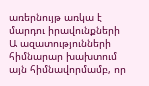առերնույթ առկա է մարդու իրավունքների Ա ազատությունների հիմնարար խախտում այն հիմնավորմամբ, որ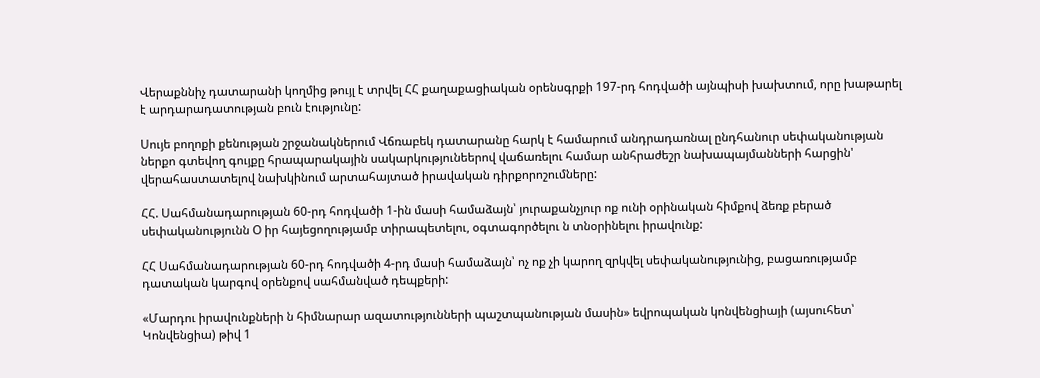Վերաքննիչ դատարանի կողմից թույլ է տրվել ՀՀ քաղաքացիական օրենսգրքի 197-րդ հոդվածի այնպիսի խախտում, որը խաթարել է արդարադատության բուն էությունը:

Սույե բողոքի քենության շրջանակներում Վճռաբեկ դատարանը հարկ է համարում անդրադառնալ ընդհանուր սեփականության ներքո գտեվող գույքը հրապարակային սակարկությունեերով վաճառելու համար անհրաժեշր նախապայմանների հարցին' վերահաստատելով նախկինում արտահայտած իրավական դիրքորոշումները:

ՀՀ. Սահմանադարության 60-րդ հոդվածի 1-ին մասի համաձայն՝ յուրաքանչյուր ոք ունի օրինական հիմքով ձեռք բերած սեփականությունն Օ իր հայեցողությամբ տիրապետելու, օգտագործելու ն տնօրինելու իրավունք:

ՀՀ Սահմանադարության 60-րդ հոդվածի 4-րդ մասի համաձայն՝ ոչ ոք չի կարող զրկվել սեփականությունից, բացառությամբ դատական կարգով օրենքով սահմանված դեպքերի:

«Մարդու իրավունքների ն հիմնարար ազատությունների պաշտպանության մասին» եվրոպական կոնվենցիայի (այսուհետ՝ Կոնվենցիա) թիվ 1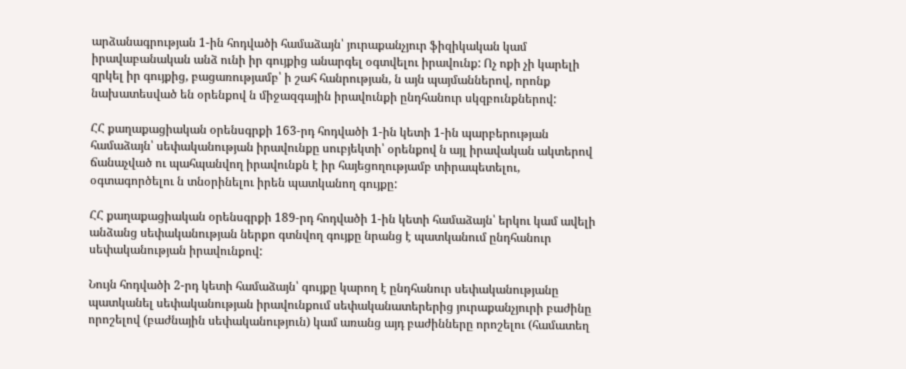արձանագրության 1-ին հոդվածի համաձայն՝ յուրաքանչյուր ֆիզիկական կամ իրավաբանական անձ ունի իր գույքից անարգել օգտվելու իրավունք: Ոչ ոքի չի կարելի զրկել իր գույքից, բացառությամբ՝ ի շահ հանրության, ն այն պայմաններով, որոնք նախատեսված են օրենքով ն միջազգային իրավունքի ընդհանուր սկզբունքներով:

ՀՀ քաղաքացիական օրենսգրքի 163-րդ հոդվածի 1-ին կետի 1-ին պարբերության համաձայն՝ սեփականության իրավունքը սուբյեկտի՝ օրենքով ն այլ իրավական ակտերով ճանաչված ու պահպանվող իրավունքն է իր հայեցողությամբ տիրապետելու, օգտագործելու ն տնօրինելու իրեն պատկանող գույքը:

ՀՀ քաղաքացիական օրենսգրքի 189-րդ հոդվածի 1-ին կետի համաձայն՝ երկու կամ ավելի անձանց սեփականության ներքո գտնվող գույքը նրանց է պատկանում ընդհանուր սեփականության իրավունքով:

Նույն հոդվածի 2-րդ կետի համաձայն՝ գույքը կարող է ընդհանուր սեփականությանը պատկանել սեփականության իրավունքում սեփականատերերից յուրաքանչյուրի բաժինը որոշելով (բաժնային սեփականություն) կամ առանց այդ բաժինները որոշելու (համատեղ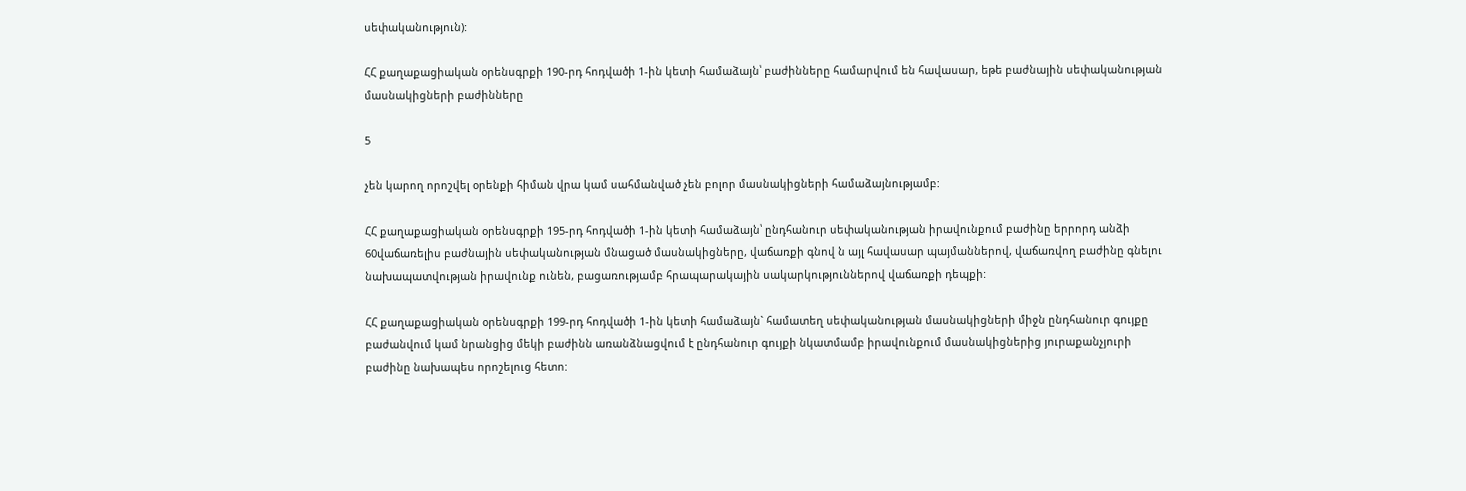սեփականություն):

ՀՀ քաղաքացիական օրենսգրքի 190-րդ հոդվածի 1-ին կետի համաձայն՝ բաժինները համարվում են հավասար, եթե բաժնային սեփականության մասնակիցների բաժինները

5

չեն կարող որոշվել օրենքի հիման վրա կամ սահմանված չեն բոլոր մասնակիցների համաձայնությամբ:

ՀՀ քաղաքացիական օրենսգրքի 195-րդ հոդվածի 1-ին կետի համաձայն՝ ընդհանուր սեփականության իրավունքում բաժինը երրորդ անձի 60վաճառելիս բաժնային սեփականության մնացած մասնակիցները, վաճառքի գնով ն այլ հավասար պայմաններով, վաճառվող բաժինը գնելու նախապատվության իրավունք ունեն, բացառությամբ հրապարակային սակարկություններով վաճառքի դեպքի:

ՀՀ քաղաքացիական օրենսգրքի 199-րդ հոդվածի 1-ին կետի համաձայն` համատեղ սեփականության մասնակիցների միջն ընդհանուր գույքը բաժանվում կամ նրանցից մեկի բաժինն առանձնացվում է ընդհանուր գույքի նկատմամբ իրավունքում մասնակիցներից յուրաքանչյուրի բաժինը նախապես որոշելուց հետո: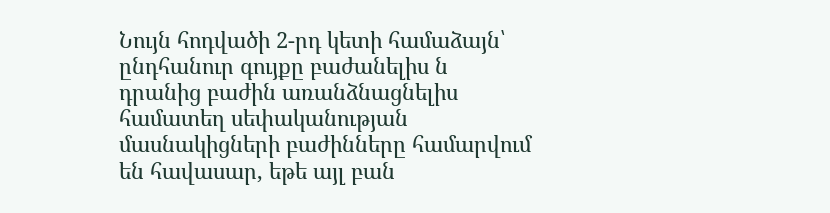Նույն հոդվածի 2-րդ կետի համաձայն՝ ընդհանուր գույքը բաժանելիս ն դրանից բաժին առանձնացնելիս համատեղ սեփականության մասնակիցների բաժինները համարվում են հավասար, եթե այլ բան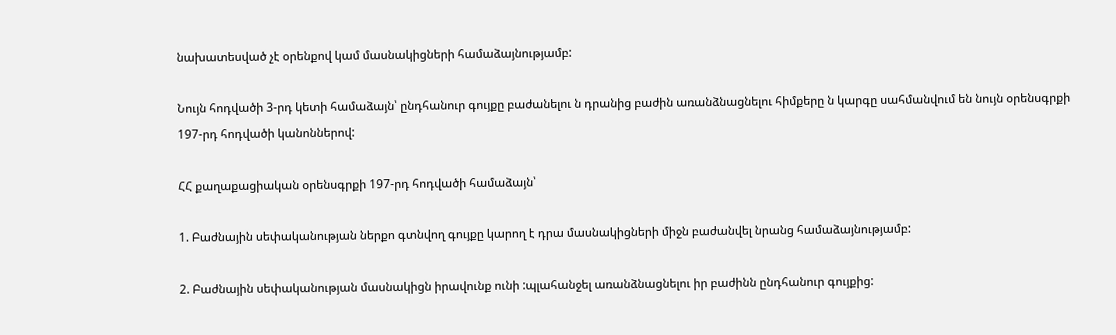նախատեսված չէ օրենքով կամ մասնակիցների համաձայնությամբ:

Նույն հոդվածի 3-րդ կետի համաձայն՝ ընդհանուր գույքը բաժանելու ն դրանից բաժին առանձնացնելու հիմքերը ն կարգը սահմանվում են նույն օրենսգրքի 197-րդ հոդվածի կանոններով:

ՀՀ քաղաքացիական օրենսգրքի 197-րդ հոդվածի համաձայն՝

1. Բաժնային սեփականության ներքո գտնվող գույքը կարող է դրա մասնակիցների միջն բաժանվել նրանց համաձայնությամբ:

2. Բաժնային սեփականության մասնակիցն իրավունք ունի :պլահանջել առանձնացնելու իր բաժինն ընդհանուր գույքից: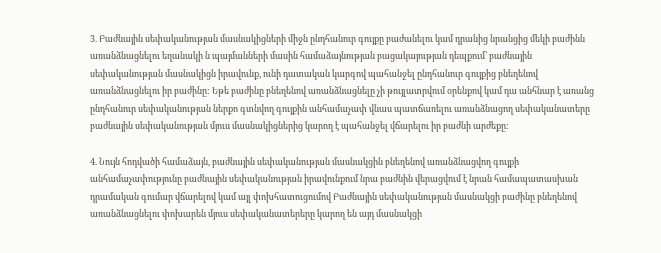3. Բաժնային սեփականության մասնակիցների միջն ընդհանուր գույքը բաժանելու կամ դրանից նրանցից մեկի բաժինն առանձնացնելու եղանակի ն պայմանների մասին համաձայնության բացակայության դեպքում՝ բաժնային սեփականության մասնակիցն իրավունք, ունի դատական կարգով պահանջել ընդհանուր գույքից բնեղենով առանձնացնելու իր բաժինը: Եթե բաժինը բնեղենով առանձնացնելը չի թույլատրվում օրենքով կամ դա անհնար է առանց ընդհանուր սեփականության ներքո գտնվող գույքին անհամաչափ վնաս պատճառելու առանձնացող սեփականատերը բաժնային սեփականության մյուս մասնակիցներից կարող է պահանջել վճարելու իր բաժնի արժեքը:

4. Նույն հոդվածի համաձայն, բաժնային սեփականության մասնակցին բնեղենով առանձնացվող գույքի անհամաչափությունը բաժնային սեփականության իրավունքում նրա բաժնին վերացվում է նրան համապատասխան դրամական գումար վճարելով կամ այլ փոխհատուցումով Բաժնային սեփականության մասնակցի բաժինը բնեղենով առանձնացնելու փոխարեն մյուս սեփականատերերը կարող են այդ մասնակցի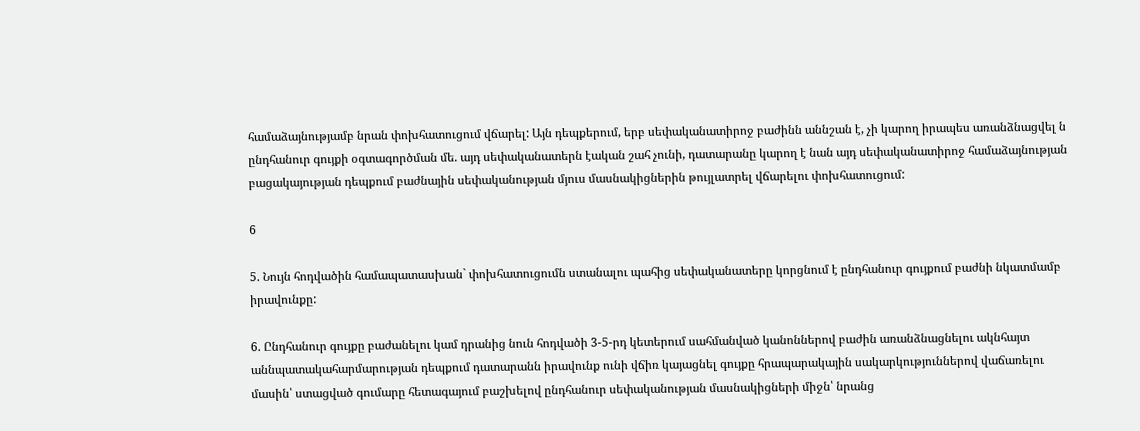համաձայնությամբ նրան փոխհատուցում վճարել: Այն դեպքերում, երբ սեփականատիրոջ բաժինն աննշան է, չի կարող իրապես առանձնացվել ն ընդհանուր գույքի օգտագործման մե. այդ սեփականատերն էական շահ չունի, դատարանը կարող է նան այդ սեփականատիրոջ համաձայնության բացակայության դեպքում բաժնային սեփականության մյուս մասնակիցներին թույլատրել վճարելու փոխհատուցում:

6

5. Նույն հոդվածին համապատասխան` փոխհատուցումն ստանալու պահից սեփականատերը կորցնում է ընդհանուր գույքում բաժնի նկատմամբ իրավունքը:

6. Ընդհանուր գույքը բաժանելու կամ դրանից նուն հոդվածի 3-5-րդ կետերում սահմանված կանոններով բաժին առանձնացնելու ակնհայտ աննպատակահարմարության դեպքում դատարանն իրավունք ունի վճիռ կայացնել գույքը հրապարակային սակարկություններով վաճառելու մասին՝ ստացված գումարը հետագայում բաշխելով ընդհանուր սեփականության մասնակիցների միջն՝ նրանց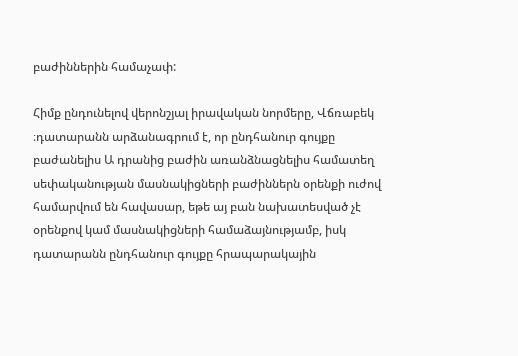բաժիններին համաչափ:

Հիմք ընդունելով վերոնշյալ իրավական նորմերը, Վճռաբեկ ։դատարանն արձանագրում է, որ ընդհանուր գույքը բաժանելիս Ա դրանից բաժին առանձնացնելիս համատեղ սեփականության մասնակիցների բաժիններն օրենքի ուժով համարվում են հավասար, եթե այ բան նախատեսված չէ օրենքով կամ մասնակիցների համաձայնությամբ, իսկ դատարանն ընդհանուր գույքը հրապարակային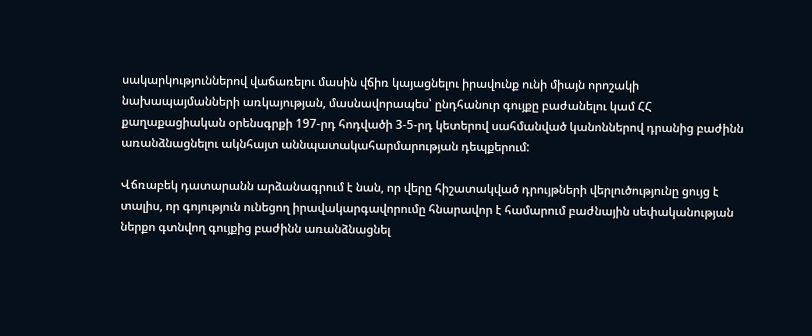սակարկություններով վաճառելու մասին վճիռ կայացնելու իրավունք ունի միայն որոշակի նախապայմանների առկայության, մասնավորապես՝ ընդհանուր գույքը բաժանելու կամ ՀՀ քաղաքացիական օրենսգրքի 197-րդ հոդվածի 3-5-րդ կետերով սահմանված կանոններով դրանից բաժինն առանձնացնելու ակնհայտ աննպատակահարմարության դեպքերում:

Վճռաբեկ դատարանն արձանագրում է նան, որ վերը հիշատակված դրույթների վերլուծությունը ցույց է տալիս, որ գոյություն ունեցող իրավակարգավորումը հնարավոր է համարում բաժնային սեփականության ներքո գտնվող գույքից բաժինն առանձնացնել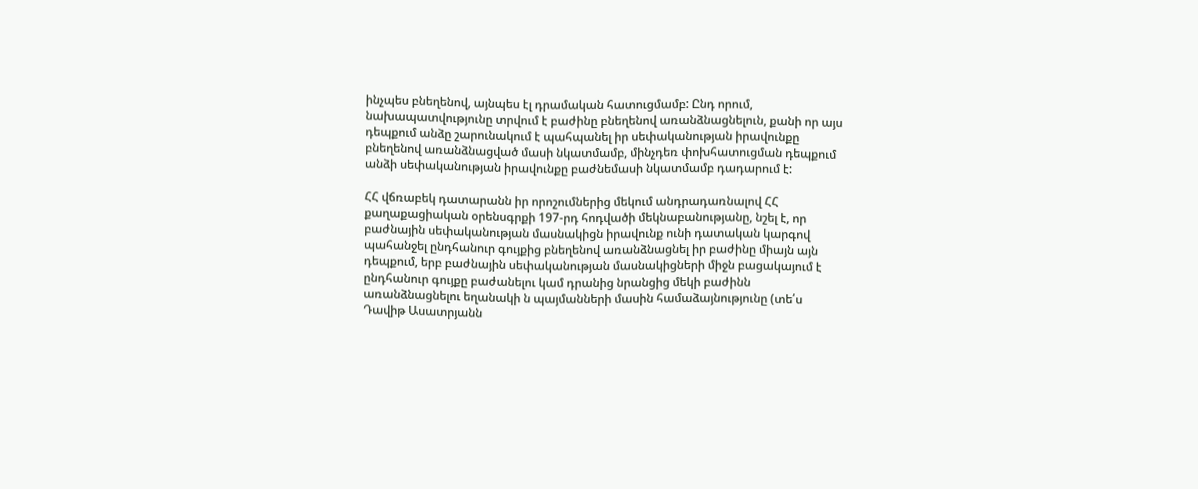ինչպես բնեղենով, այնպես էլ դրամական հատուցմամբ: Ընդ որում, նախապատվությունը տրվում է բաժինը բնեղենով առանձնացնելուն, քանի որ այս դեպքում անձը շարունակում է պահպանել իր սեփականության իրավունքը բնեղենով առանձնացված մասի նկատմամբ, մինչդեռ փոխհատուցման դեպքում անձի սեփականության իրավունքը բաժնեմասի նկատմամբ դադարում է:

ՀՀ վճռաբեկ դատարանն իր որոշումներից մեկում անդրադառնալով ՀՀ քաղաքացիական օրենսգրքի 197-րդ հոդվածի մեկնաբանությանը, նշել է, որ բաժնային սեփականության մասնակիցն իրավունք ունի դատական կարգով պահանջել ընդհանուր գույքից բնեղենով առանձնացնել իր բաժինը միայն այն դեպքում, երբ բաժնային սեփականության մասնակիցների միջն բացակայում է ընդհանուր գույքը բաժանելու կամ դրանից նրանցից մեկի բաժինն առանձնացնելու եղանակի ն պայմանների մասին համաձայնությունը (տե՛ս Դավիթ Ասատրյանն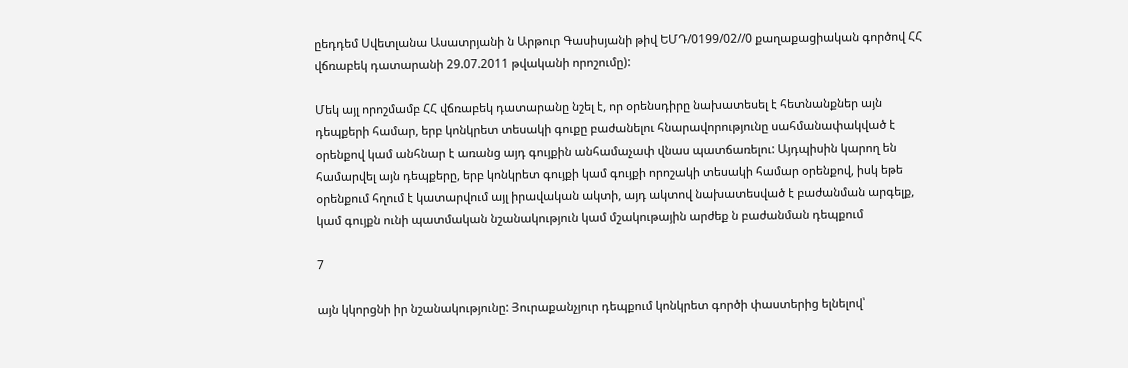ըեդդեմ Սվետլանա Ասատրյանի ն Արթուր Գասիսյանի թիվ ԵՄԴ/0199/02//0 քաղաքացիական գործով ՀՀ վճռաբեկ դատարանի 29.07.2011 թվականի որոշումը):

Մեկ այլ որոշմամբ ՀՀ վճռաբեկ դատարանը նշել է, որ օրենսդիրը նախատեսել է հետնանքներ այն դեպքերի համար, երբ կոնկրետ տեսակի գուքը բաժանելու հնարավորությունը սահմանափակված է օրենքով կամ անհնար է առանց այդ գույքին անհամաչափ վնաս պատճառելու: Այդպիսին կարող են համարվել այն դեպքերը, երբ կոնկրետ գույքի կամ գույքի որոշակի տեսակի համար օրենքով, իսկ եթե օրենքում հղում է կատարվում այլ իրավական ակտի, այդ ակտով նախատեսված է բաժանման արգելք, կամ գույքն ունի պատմական նշանակություն կամ մշակութային արժեք ն բաժանման դեպքում

7

այն կկորցնի իր նշանակությունը: Յուրաքանչյուր դեպքում կոնկրետ գործի փաստերից ելնելով՝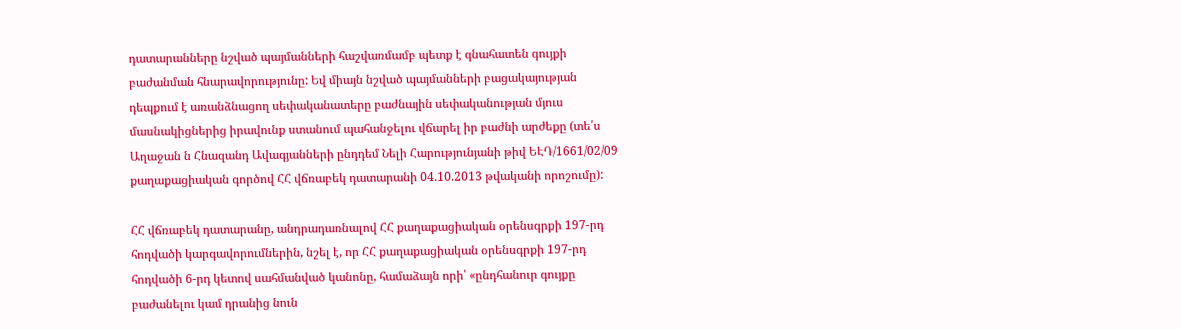դատարանները նշված պայմանների հաշվառմամբ պետք է գնահատեն գույքի բաժանման հնարավորությունը: Եվ միայն նշված պայմանների բացակայության դեպքում է առանձնացող սեփականատերը բաժնային սեփականության մյուս մասնակիցներից իրավունք ստանում պահանջելու վճարել իր բաժնի արժեքը (տե՛ս Աղաջան ն Հնազանդ Ավագյանների ընդդեմ Նելի Հարությունյանի թիվ ԵԷԴ/1661/02/09 քաղաքացիական գործով ՀՀ վճռաբեկ դատարանի 04.10.2013 թվականի որոշումը):

ՀՀ վճռաբեկ դատարանը, անդրադառնալով ՀՀ քաղաքացիական օրենսգրքի 197-րդ հոդվածի կարգավորումներին, նշել է, որ ՀՀ քաղաքացիական օրենսգրքի 197-րդ հոդվածի 6-րդ կետով սահմանված կանոնը, համաձայն որի՝ «ընդհանուր գույքը բաժանելու կամ դրանից նուն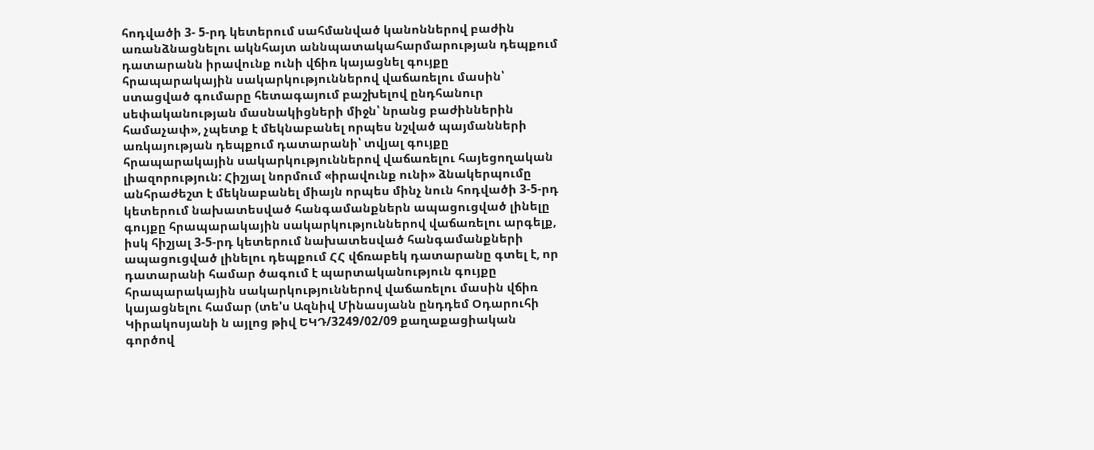հոդվածի 3- 5-րդ կետերում սահմանված կանոններով բաժին առանձնացնելու ակնհայտ աննպատակահարմարության դեպքում դատարանն իրավունք ունի վճիռ կայացնել գույքը հրապարակային սակարկություններով վաճառելու մասին՝ ստացված գումարը հետագայում բաշխելով ընդհանուր սեփականության մասնակիցների միջն՝ նրանց բաժիններին համաչափ», չպետք է մեկնաբանել որպես նշված պայմանների առկայության դեպքում դատարանի՝ տվյալ գույքը հրապարակային սակարկություններով վաճառելու հայեցողական լիազորություն: Հիշյալ նորմում «իրավունք ունի» ձնակերպումը անհրաժեշտ է մեկնաբանել միայն որպես մինչ նուն հոդվածի 3-5-րդ կետերում նախատեսված հանգամանքներն ապացուցված լինելը գույքը հրապարակային սակարկություններով վաճառելու արգելք, իսկ հիշյալ 3-5-րդ կետերում նախատեսված հանգամանքների ապացուցված լինելու դեպքում ՀՀ վճռաբեկ դատարանը գտել է, որ դատարանի համար ծագում է պարտականություն գույքը հրապարակային սակարկություններով վաճառելու մասին վճիռ կայացնելու համար (տե'ս Ազնիվ Մինասյանն ընդդեմ Օդարուհի Կիրակոսյանի ն այլոց թիվ ԵԿԴ/3249/02/09 քաղաքացիական գործով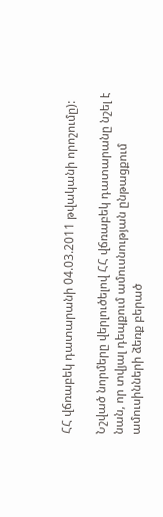ՀՀ վճռաբեկ դատարանի 04.03.2011 թվականի որոշումը):

Նշված նորմերը վերլուծելով ՀՀ վճռաբեկ դատարանը նշել է նան, որ տվյալ դեպքում ամուսնության ընթացքում ամուսինների ձեռք բերած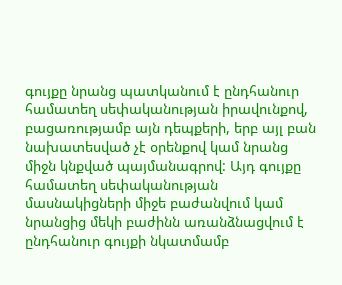գույքը նրանց պատկանում է ընդհանուր համատեղ սեփականության իրավունքով, բացառությամբ այն դեպքերի, երբ այլ բան նախատեսված չէ օրենքով կամ նրանց միջն կնքված պայմանագրով: Այդ գույքը համատեղ սեփականության մասնակիցների միջե բաժանվում կամ նրանցից մեկի բաժինն առանձնացվում է ընդհանուր գույքի նկատմամբ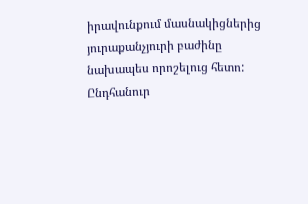իրավունքում մասնակիցներից յուրաքանչյուրի բաժինը նախապես որոշելուց հետո: Ընդհանուր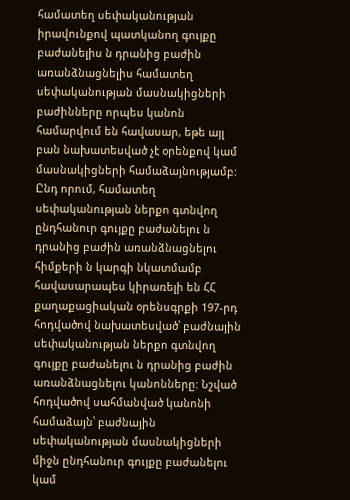համատեղ սեփականության իրավունքով պատկանող գույքը բաժանելիս ն դրանից բաժին առանձնացնելիս համատեղ սեփականության մասնակիցների բաժինները որպես կանոն համարվում են հավասար, եթե այլ բան նախատեսված չէ օրենքով կամ մասնակիցների համաձայնությամբ: Ընդ որում, համատեղ սեփականության ներքո գտնվող ընդհանուր գույքը բաժանելու ն դրանից բաժին առանձնացնելու հիմքերի ն կարգի նկատմամբ հավասարապես կիրառելի են ՀՀ քաղաքացիական օրենսգրքի 197-րդ հոդվածով նախատեսված՝ բաժնային սեփականության ներքո գտնվող գույքը բաժանելու ն դրանից բաժին առանձնացնելու կանոնները: Նշված հոդվածով սահմանված կանոնի համաձայն՝ բաժնային սեփականության մասնակիցների միջն ընդհանուր գույքը բաժանելու կամ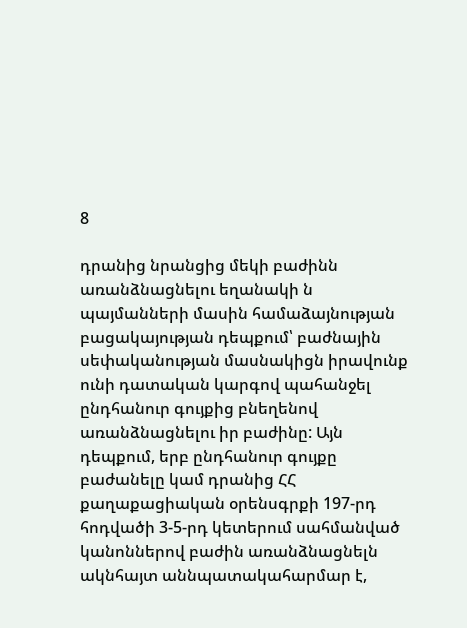8

դրանից նրանցից մեկի բաժինն առանձնացնելու եղանակի ն պայմանների մասին համաձայնության բացակայության դեպքում՝ բաժնային սեփականության մասնակիցն իրավունք ունի դատական կարգով պահանջել ընդհանուր գույքից բնեղենով առանձնացնելու իր բաժինը: Այն դեպքում, երբ ընդհանուր գույքը բաժանելը կամ դրանից ՀՀ քաղաքացիական օրենսգրքի 197-րդ հոդվածի 3-5-րդ կետերում սահմանված կանոններով բաժին առանձնացնելն ակնհայտ աննպատակահարմար է,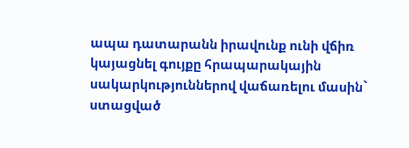ապա դատարանն իրավունք ունի վճիռ կայացնել գույքը հրապարակային սակարկություններով վաճառելու մասին` ստացված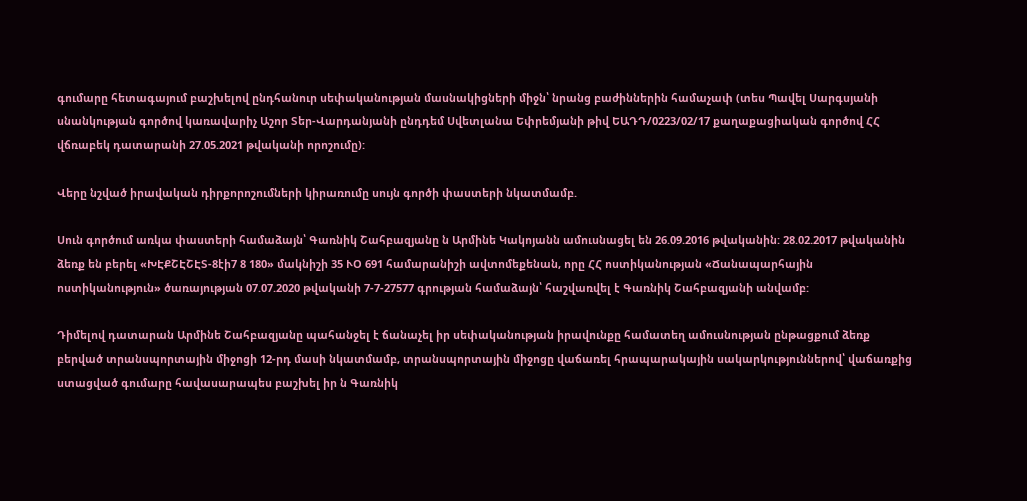գումարը հետագայում բաշխելով ընդհանուր սեփականության մասնակիցների միջն՝ նրանց բաժիններին համաչափ (տես Պավել Սարգսյանի սնանկության գործով կառավարիչ Աշոր Տեր-Վարդանյանի ընդդեմ Սվետլանա Եփրեմյանի թիվ ԵԱԴԴ/0223/02/17 քաղաքացիական գործով ՀՀ վճռաբեկ դատարանի 27.05.2021 թվականի որոշումը):

Վերը նշված իրավական դիրքորոշումների կիրառումը սույն գործի փաստերի նկատմամբ.

Սուն գործում առկա փաստերի համաձայն՝ Գառնիկ Շահբազյանը ն Արմինե Կակոյանն ամուսնացել են 26.09.2016 թվականին: 28.02.2017 թվականին ձեռք են բերել «ԽԷՔՇԷՇԷՏ-8էի7 8 180» մակնիշի 35 ՒՕ 691 համարանիշի ավտոմեքենան, որը ՀՀ ոստիկանության «Ճանապարհային ոստիկանություն» ծառայության 07.07.2020 թվականի 7-7-27577 գրության համաձայն՝ հաշվառվել է Գառնիկ Շահբազյանի անվամբ:

Դիմելով դատարան Արմինե Շահբազյանը պահանջել է ճանաչել իր սեփականության իրավունքը համատեղ ամուսնության ընթացքում ձեռք բերված տրանսպորտային միջոցի 12-րդ մասի նկատմամբ, տրանսպորտային միջոցը վաճառել հրապարակային սակարկություններով՝ վաճառքից ստացված գումարը հավասարապես բաշխել իր ն Գառնիկ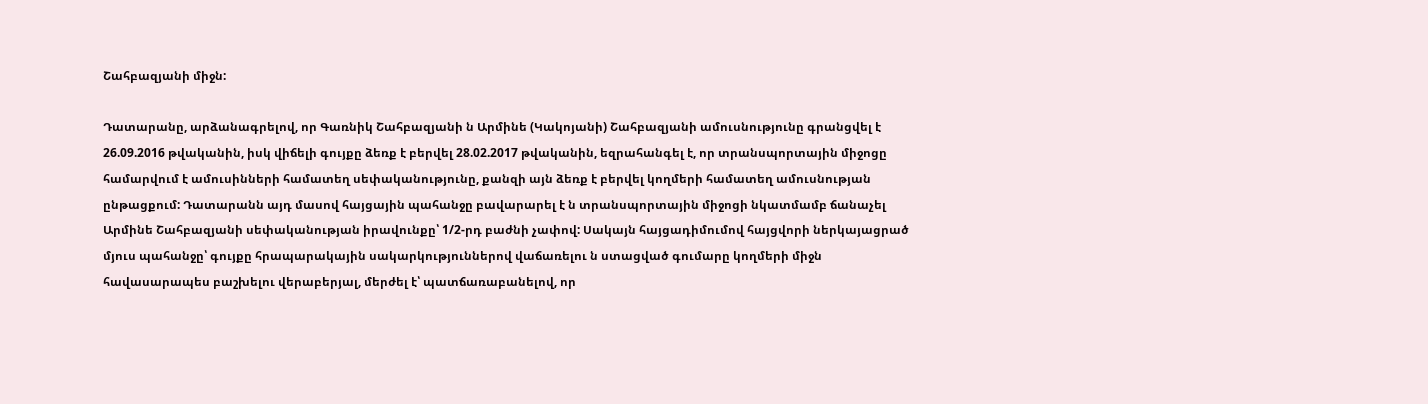Շահբազյանի միջն:

Դատարանը, արձանագրելով, որ Գառնիկ Շահբազյանի ն Արմինե (Կակոյանի) Շահբազյանի ամուսնությունը գրանցվել է 26.09.2016 թվականին, իսկ վիճելի գույքը ձեռք է բերվել 28.02.2017 թվականին, եզրահանգել է, որ տրանսպորտային միջոցը համարվում է ամուսինների համատեղ սեփականությունը, քանզի այն ձեռք է բերվել կողմերի համատեղ ամուսնության ընթացքում: Դատարանն այդ մասով հայցային պահանջը բավարարել է ն տրանսպորտային միջոցի նկատմամբ ճանաչել Արմինե Շահբազյանի սեփականության իրավունքը՝ 1/2-րդ բաժնի չափով: Սակայն հայցադիմումով հայցվորի ներկայացրած մյուս պահանջը՝ գույքը հրապարակային սակարկություններով վաճառելու ն ստացված գումարը կողմերի միջն հավասարապես բաշխելու վերաբերյալ, մերժել է՝ պատճառաբանելով, որ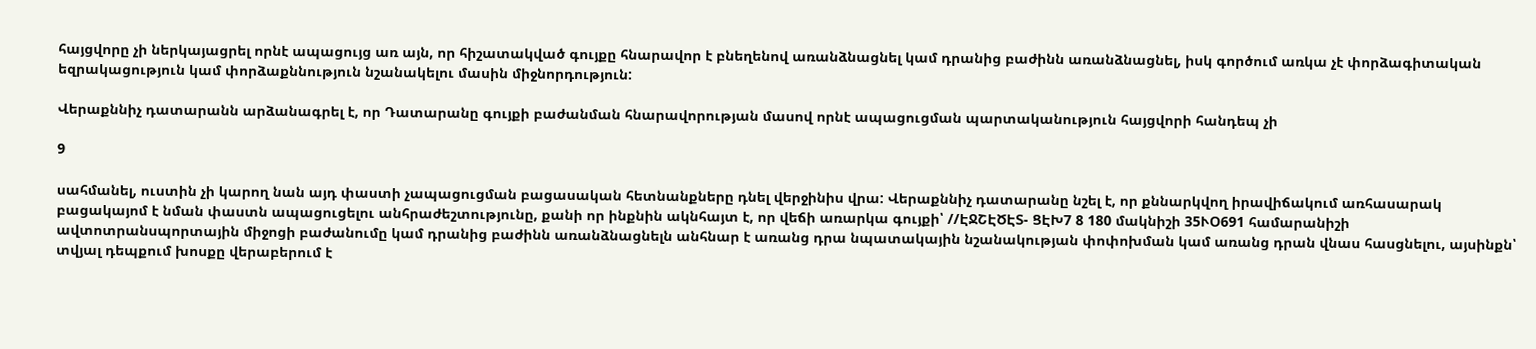հայցվորը չի ներկայացրել որնէ ապացույց առ այն, որ հիշատակված գույքը հնարավոր է բնեղենով առանձնացնել կամ դրանից բաժինն առանձնացնել, իսկ գործում առկա չէ փորձագիտական եզրակացություն կամ փորձաքննություն նշանակելու մասին միջնորդություն:

Վերաքննիչ դատարանն արձանագրել է, որ Դատարանը գույքի բաժանման հնարավորության մասով որնէ ապացուցման պարտականություն հայցվորի հանդեպ չի

9

սահմանել, ուստին չի կարող նան այդ փաստի չապացուցման բացասական հետնանքները դնել վերջինիս վրա: Վերաքննիչ դատարանը նշել է, որ քննարկվող իրավիճակում առհասարակ բացակայոմ է նման փաստն ապացուցելու անհրաժեշտությունը, քանի որ ինքնին ակնհայտ է, որ վեճի առարկա գույքի՝ //ԷՋՇԷԾԷՏ- ՑԷԽ7 8 180 մակնիշի 35ՒՕ691 համարանիշի ավտոտրանսպորտային միջոցի բաժանումը կամ դրանից բաժինն առանձնացնելն անհնար է առանց դրա նպատակային նշանակության փոփոխման կամ առանց դրան վնաս հասցնելու, այսինքն՝ տվյալ դեպքում խոսքը վերաբերում է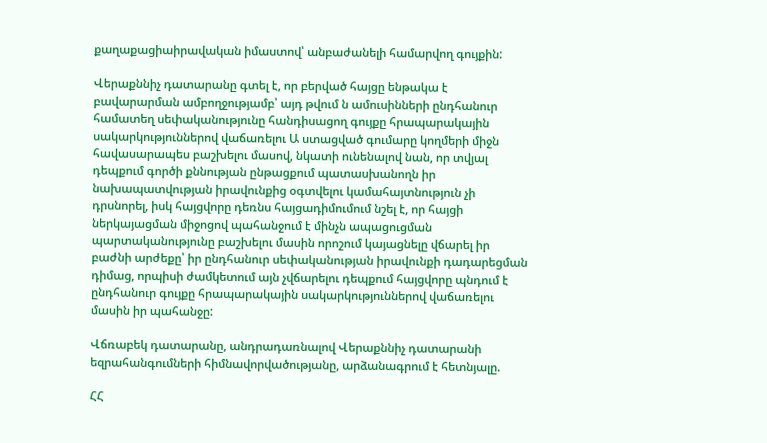քաղաքացիաիրավական իմաստով՝ անբաժանելի համարվող գույքին:

Վերաքննիչ դատարանը գտել է, որ բերված հայցը ենթակա է բավարարման ամբողջությամբ՝ այդ թվում ն ամուսինների ընդհանուր համատեղ սեփականությունը հանդիսացող գույքը հրապարակային սակարկություններով վաճառելու Ա ստացված գումարը կողմերի միջն հավասարապես բաշխելու մասով, նկատի ունենալով նան, որ տվյալ դեպքում գործի քննության ընթացքում պատասխանողն իր նախապատվության իրավունքից օգտվելու կամահայտնություն չի դրսնորել, իսկ հայցվորը դեռնս հայցադիմումում նշել է, որ հայցի ներկայացման միջոցով պահանջում է մինչն ապացուցման պարտականությունը բաշխելու մասին որոշում կայացնելը վճարել իր բաժնի արժեքը՝ իր ընդհանուր սեփականության իրավունքի դադարեցման դիմաց, որպիսի ժամկետում այն չվճարելու դեպքում հայցվորը պնդում է ընդհանուր գույքը հրապարակային սակարկություններով վաճառելու մասին իր պահանջը:

Վճռաբեկ դատարանը, անդրադառնալով Վերաքննիչ դատարանի եզրահանգումների հիմնավորվածությանը, արձանագրում է հետնյալը.

ՀՀ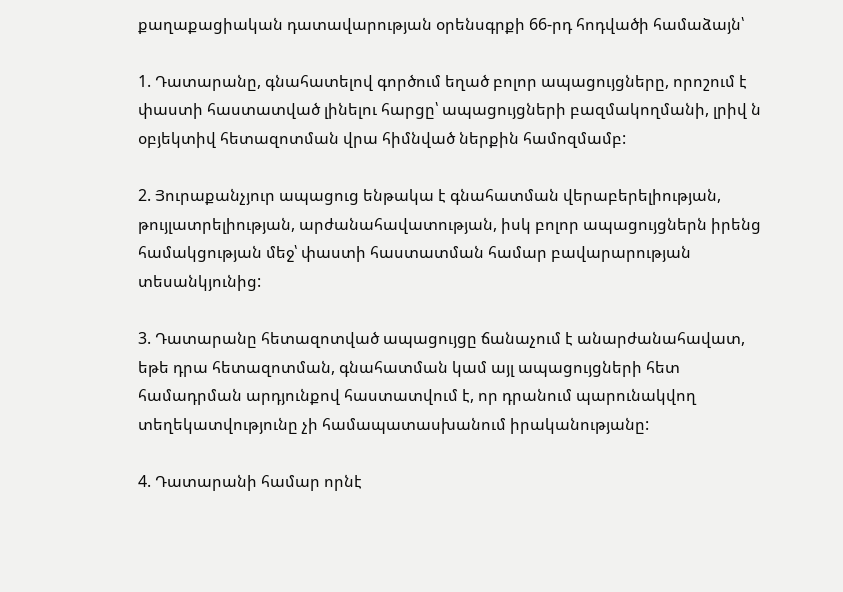քաղաքացիական դատավարության օրենսգրքի 66-րդ հոդվածի համաձայն՝

1. Դատարանը, գնահատելով գործում եղած բոլոր ապացույցները, որոշում է փաստի հաստատված լինելու հարցը՝ ապացույցների բազմակողմանի, լրիվ ն օբյեկտիվ հետազոտման վրա հիմնված ներքին համոզմամբ:

2. Յուրաքանչյուր ապացուց ենթակա է գնահատման վերաբերելիության, թույլատրելիության, արժանահավատության, իսկ բոլոր ապացույցներն իրենց համակցության մեջ՝ փաստի հաստատման համար բավարարության տեսանկյունից:

3. Դատարանը հետազոտված ապացույցը ճանաչում է անարժանահավատ, եթե դրա հետազոտման, գնահատման կամ այլ ապացույցների հետ համադրման արդյունքով հաստատվում է, որ դրանում պարունակվող տեղեկատվությունը չի համապատասխանում իրականությանը:

4. Դատարանի համար որնէ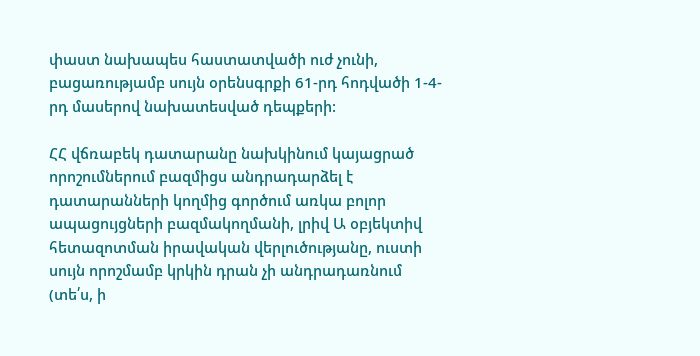փաստ նախապես հաստատվածի ուժ չունի, բացառությամբ սույն օրենսգրքի 61-րդ հոդվածի 1-4-րդ մասերով նախատեսված դեպքերի:

ՀՀ վճռաբեկ դատարանը նախկինում կայացրած որոշումներում բազմիցս անդրադարձել է դատարանների կողմից գործում առկա բոլոր ապացույցների բազմակողմանի, լրիվ Ա օբյեկտիվ հետազոտման իրավական վերլուծությանը, ուստի սույն որոշմամբ կրկին դրան չի անդրադառնում (տե՛ս, ի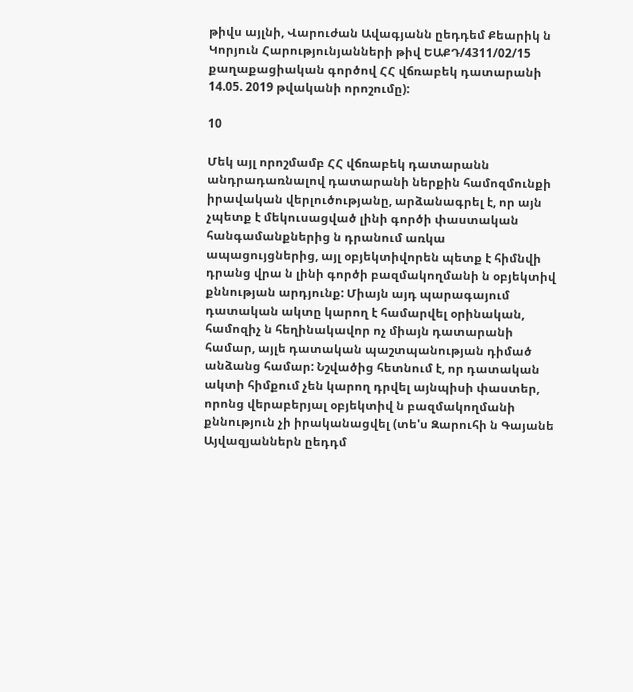թիվս այլնի, Վարուժան Ավագյանն ըեդդեմ Քեարիկ ն Կորյուն Հարությունյանների թիվ ԵԱՔԴ/4311/02/15 քաղաքացիական գործով ՀՀ վճռաբեկ դատարանի 14.05. 2019 թվականի որոշումը):

10

Մեկ այլ որոշմամբ ՀՀ վճռաբեկ դատարանն անդրադառնալով դատարանի ներքին համոզմունքի իրավական վերլուծությանը, արձանագրել է, որ այն չպետք է մեկուսացված լինի գործի փաստական հանգամանքներից ն դրանում առկա ապացույցներից, այլ օբյեկտիվորեն պետք է հիմնվի դրանց վրա ն լինի գործի բազմակողմանի ն օբյեկտիվ քննության արդյունք: Միայն այդ պարագայում դատական ակտը կարող է համարվել օրինական, համոզիչ ն հեղինակավոր ոչ միայն դատարանի համար, այլե դատական պաշտպանության դիմած անձանց համար: Նշվածից հետնում է, որ դատական ակտի հիմքում չեն կարող դրվել այնպիսի փաստեր, որոնց վերաբերյալ օբյեկտիվ ն բազմակողմանի քննություն չի իրականացվել (տե'ս Զարուհի ն Գայանե Այվազյաններն ըեդդմ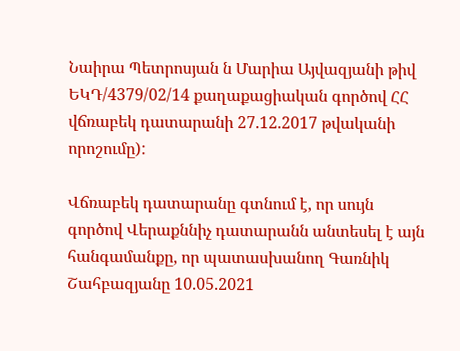Նաիրա Պետրոսյան ն Մարիա Այվազյանի թիվ ԵԿԴ/4379/02/14 քաղաքացիական գործով ՀՀ վճռաբեկ դատարանի 27.12.2017 թվականի որոշումը):

Վճռաբեկ դատարանը գտնում է, որ սույն գործով Վերաքննիչ դատարանն անտեսել է այն հանգամանքը, որ պատասխանող Գառնիկ Շահբազյանը 10.05.2021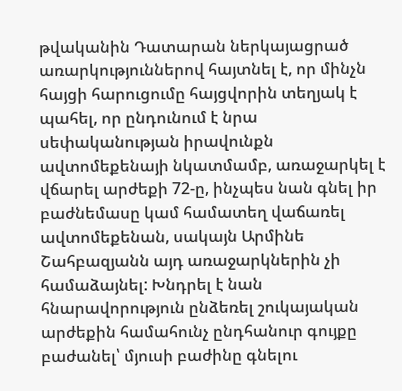թվականին Դատարան ներկայացրած առարկություններով հայտնել է, որ մինչն հայցի հարուցումը հայցվորին տեղյակ է պահել, որ ընդունում է նրա սեփականության իրավունքն ավտոմեքենայի նկատմամբ, առաջարկել է վճարել արժեքի 72-ը, ինչպես նան գնել իր բաժնեմասը կամ համատեղ վաճառել ավտոմեքենան, սակայն Արմինե Շահբազյանն այդ առաջարկներին չի համաձայնել: Խնդրել է նան հնարավորություն ընձեռել շուկայական արժեքին համահունչ ընդհանուր գույքը բաժանել՝ մյուսի բաժինը գնելու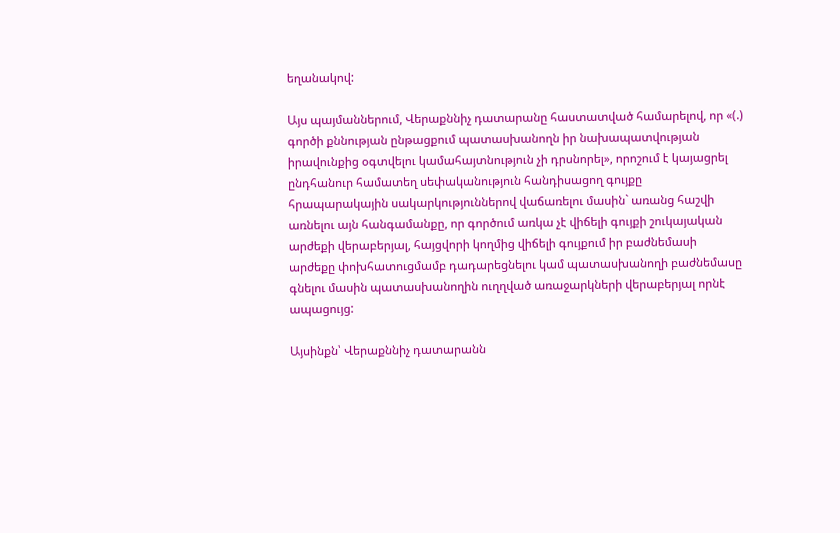եղանակով:

Այս պայմաններում, Վերաքննիչ դատարանը հաստատված համարելով, որ «(.) գործի քննության ընթացքում պատասխանողն իր նախապատվության իրավունքից օգտվելու կամահայտնություն չի դրսնորել», որոշում է կայացրել ընդհանուր համատեղ սեփականություն հանդիսացող գույքը հրապարակային սակարկություններով վաճառելու մասին` առանց հաշվի առնելու այն հանգամանքը, որ գործում առկա չէ վիճելի գույքի շուկայական արժեքի վերաբերյալ, հայցվորի կողմից վիճելի գույքում իր բաժնեմասի արժեքը փոխհատուցմամբ դադարեցնելու կամ պատասխանողի բաժնեմասը գնելու մասին պատասխանողին ուղղված առաջարկների վերաբերյալ որնէ ապացույց:

Այսինքն՝ Վերաքննիչ դատարանն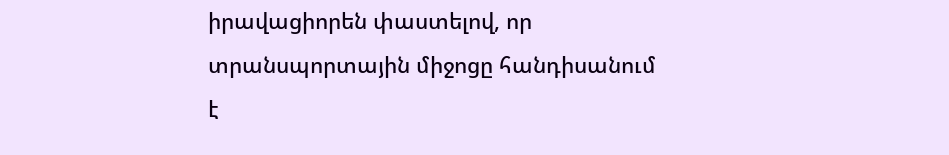իրավացիորեն փաստելով, որ տրանսպորտային միջոցը հանդիսանում է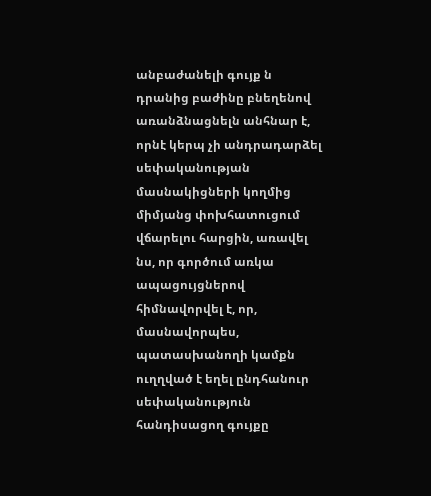անբաժանելի գույք ն դրանից բաժինը բնեղենով առանձնացնելն անհնար է, որնէ կերպ չի անդրադարձել սեփականության մասնակիցների կողմից միմյանց փոխհատուցում վճարելու հարցին, առավել նս, որ գործում առկա ապացույցներով հիմնավորվել է, որ, մասնավորպես, պատասխանողի կամքն ուղղված է եղել ընդհանուր սեփականություն հանդիսացող գույքը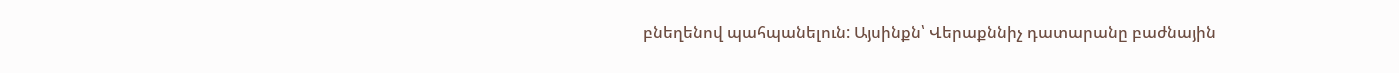բնեղենով պահպանելուն: Այսինքն՝ Վերաքննիչ դատարանը բաժնային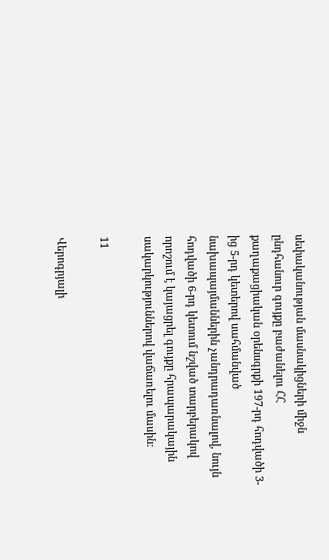սեփականության մասնակիցների միջն ընդհանուր գույքը բաժանելու ՀՀ քաղաքացիական օրենսգրքի 197-րդ հոդվածի 3-ից 5-րդ կետերով սահմանված նախապայմաններին չանդրադառնալով, նույն հոդվածի 6-րդ կետում նշված տարբերակով որոշում է կայացրել գույքը հրապարակային սակարկություններով վաճառելու մասին:

11

Վերոգրյալի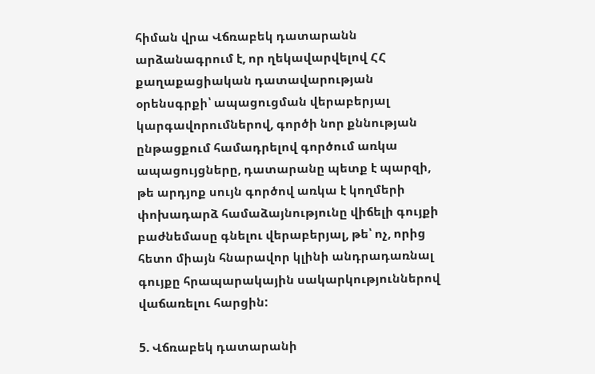հիման վրա Վճռաբեկ դատարանն արձանագրում է, որ ղեկավարվելով ՀՀ քաղաքացիական դատավարության օրենսգրքի՝ ապացուցման վերաբերյալ կարգավորումներով, գործի նոր քննության ընթացքում համադրելով գործում առկա ապացույցները, դատարանը պետք է պարզի, թե արդյոք սույն գործով առկա է կողմերի փոխադարձ համաձայնությունը վիճելի գույքի բաժնեմասը գնելու վերաբերյալ, թե՝ ոչ, որից հետո միայն հնարավոր կլինի անդրադառնալ գույքը հրապարակային սակարկություններով վաճառելու հարցին:

5. Վճռաբեկ դատարանի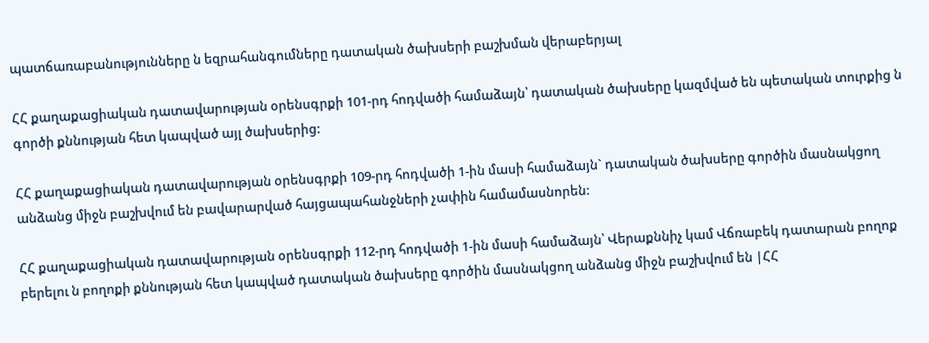պատճառաբանությունները ն եզրահանգումները դատական ծախսերի բաշխման վերաբերյալ

ՀՀ քաղաքացիական դատավարության օրենսգրքի 101-րդ հոդվածի համաձայն՝ դատական ծախսերը կազմված են պետական տուրքից ն գործի քննության հետ կապված այլ ծախսերից:

ՀՀ քաղաքացիական դատավարության օրենսգրքի 109-րդ հոդվածի 1-ին մասի համաձայն` դատական ծախսերը գործին մասնակցող անձանց միջն բաշխվում են բավարարված հայցապահանջների չափին համամասնորեն:

ՀՀ քաղաքացիական դատավարության օրենսգրքի 112-րդ հոդվածի 1-ին մասի համաձայն՝ Վերաքննիչ կամ Վճռաբեկ դատարան բողոք բերելու ն բողոքի քննության հետ կապված դատական ծախսերը գործին մասնակցող անձանց միջն բաշխվում են |ՀՀ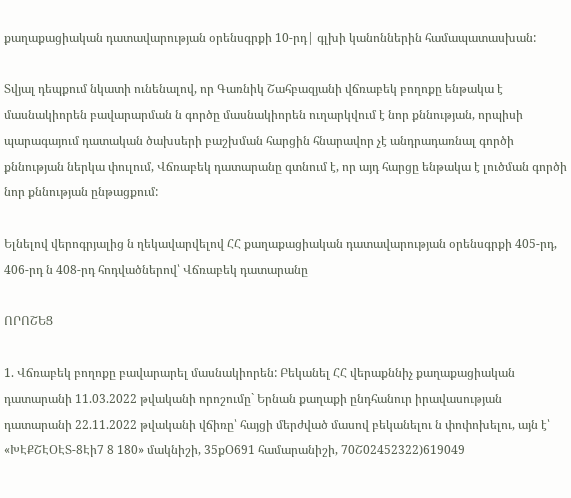քաղաքացիական դատավարության օրենսգրքի 10-րդ| գլխի կանոններին համապատասխան:

Տվյալ դեպքում նկատի ունենալով, որ Գառնիկ Շահբազյանի վճռաբեկ բողոքը ենթակա է մասնակիորեն բավարարման ն գործը մասնակիորեն ուղարկվում է նոր քննության, որպիսի պարագայում դատական ծախսերի բաշխման հարցին հնարավոր չէ անդրադառնալ գործի քննության ներկա փուլում, Վճռաբեկ դատարանը գտնում է, որ այդ հարցը ենթակա է լուծման գործի նոր քննության ընթացքում:

Ելնելով վերոգրյալից ն ղեկավարվելով ՀՀ քաղաքացիական դատավարության օրենսգրքի 405-րդ, 406-րդ ն 408-րդ հոդվածներով՝ Վճռաբեկ դատարանը

ՈՐՈՇԵՑ

1. Վճռաբեկ բողոքը բավարարել մասնակիորեն: Բեկանել ՀՀ վերաքննիչ քաղաքացիական դատարանի 11.03.2022 թվականի որոշումը` Երնան քաղաքի ընդհանուր իրավասության դատարանի 22.11.2022 թվականի վճիռը՝ հայցի մերժված մասով բեկանելու ն փոփոխելու, այն է՝ «ԽԷՔՇԷՕԷՏ-8Էի7 8 180» մակնիշի, 35քՕ691 համարանիշի, 70Շ02452322)619049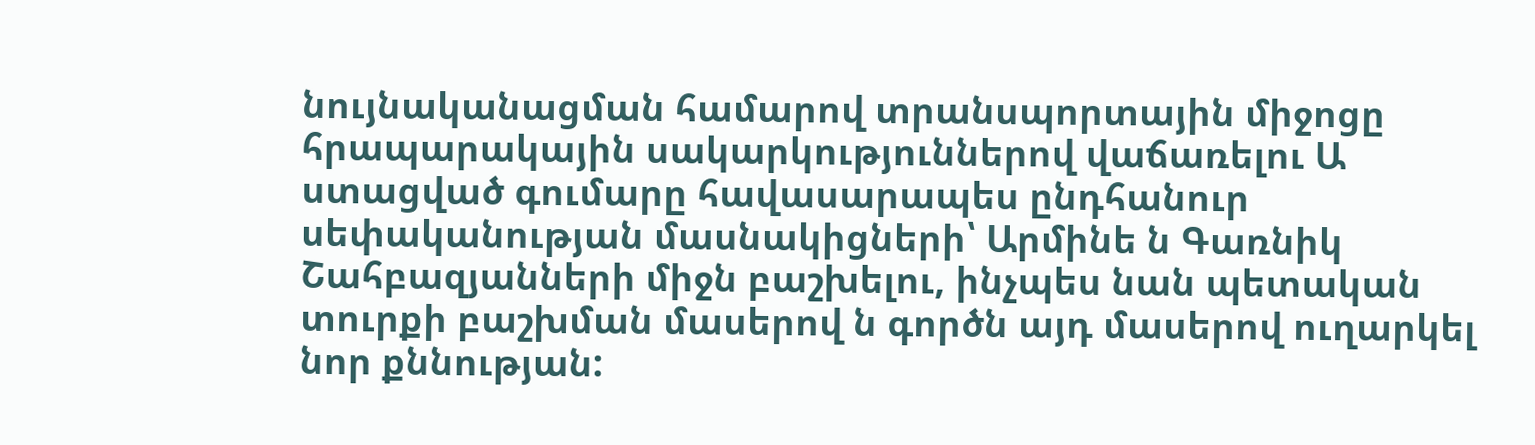նույնականացման համարով տրանսպորտային միջոցը հրապարակային սակարկություններով վաճառելու Ա ստացված գումարը հավասարապես ընդհանուր սեփականության մասնակիցների՝ Արմինե ն Գառնիկ Շահբազյանների միջն բաշխելու, ինչպես նան պետական տուրքի բաշխման մասերով ն գործն այդ մասերով ուղարկել նոր քննության: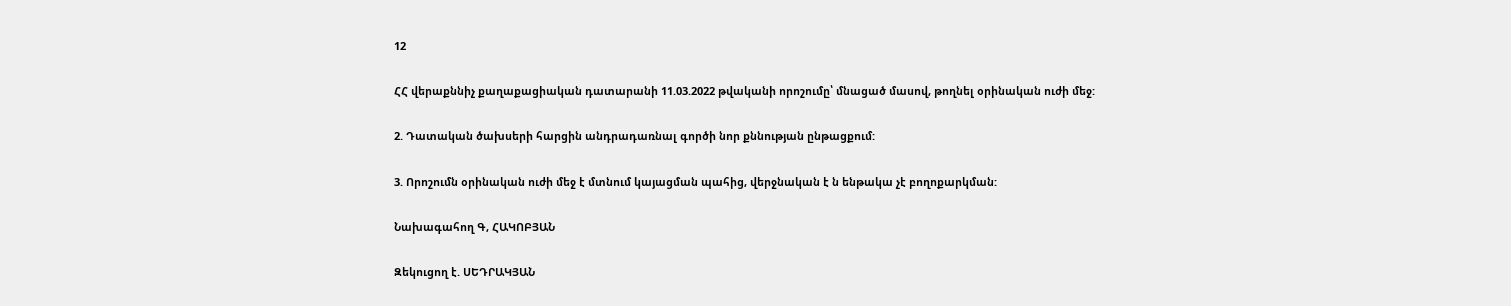12

ՀՀ վերաքննիչ քաղաքացիական դատարանի 11.03.2022 թվականի որոշումը՝ մնացած մասով, թողնել օրինական ուժի մեջ:

2. Դատական ծախսերի հարցին անդրադառնալ գործի նոր քննության ընթացքում:

3. Որոշումն օրինական ուժի մեջ է մտնում կայացման պահից, վերջնական է ն ենթակա չէ բողոքարկման:

Նախագահող Գ, ՀԱԿՈԲՅԱՆ

Զեկուցող է. ՍԵԴՐԱԿՅԱՆ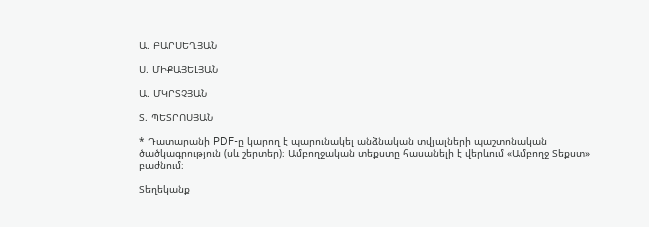Ա. ԲԱՐՍԵՂՅԱՆ

Ս. ՄԻՔԱՅԵԼՅԱՆ

Ա. ՄԿՐՏՉՅԱՆ

Տ. ՊԵՏՐՈՍՅԱՆ

* Դատարանի PDF-ը կարող է պարունակել անձնական տվյալների պաշտոնական ծածկագրություն (սև շերտեր)։ Ամբողջական տեքստը հասանելի է վերևում «Ամբողջ Տեքստ» բաժնում։

Տեղեկանք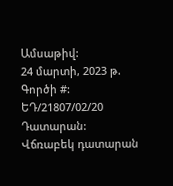Ամսաթիվ:
24 մարտի, 2023 թ.
Գործի #:
ԵԴ/21807/02/20
Դատարան:
Վճռաբեկ դատարան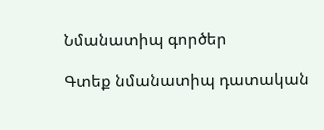Նմանատիպ գործեր

Գտեք նմանատիպ դատական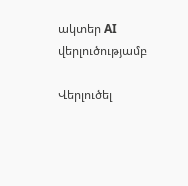ակտեր AI վերլուծությամբ

Վերլուծել